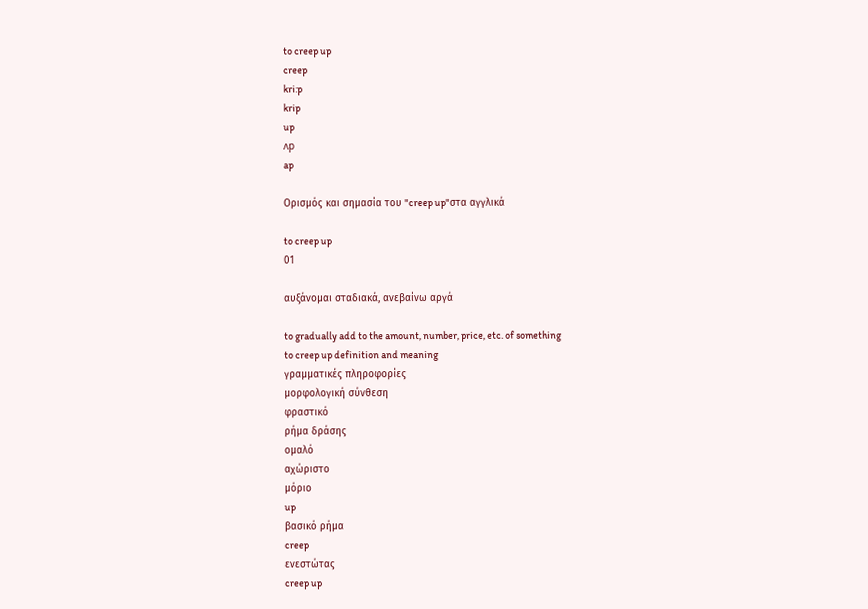to creep up
creep
kri:p
krip
up
ʌp
ap

Ορισμός και σημασία του "creep up"στα αγγλικά

to creep up
01

αυξάνομαι σταδιακά, ανεβαίνω αργά

to gradually add to the amount, number, price, etc. of something
to creep up definition and meaning
γραμματικές πληροφορίες
μορφολογική σύνθεση
φραστικό
ρήμα δράσης
ομαλό
αχώριστο
μόριο
up
βασικό ρήμα
creep
ενεστώτας
creep up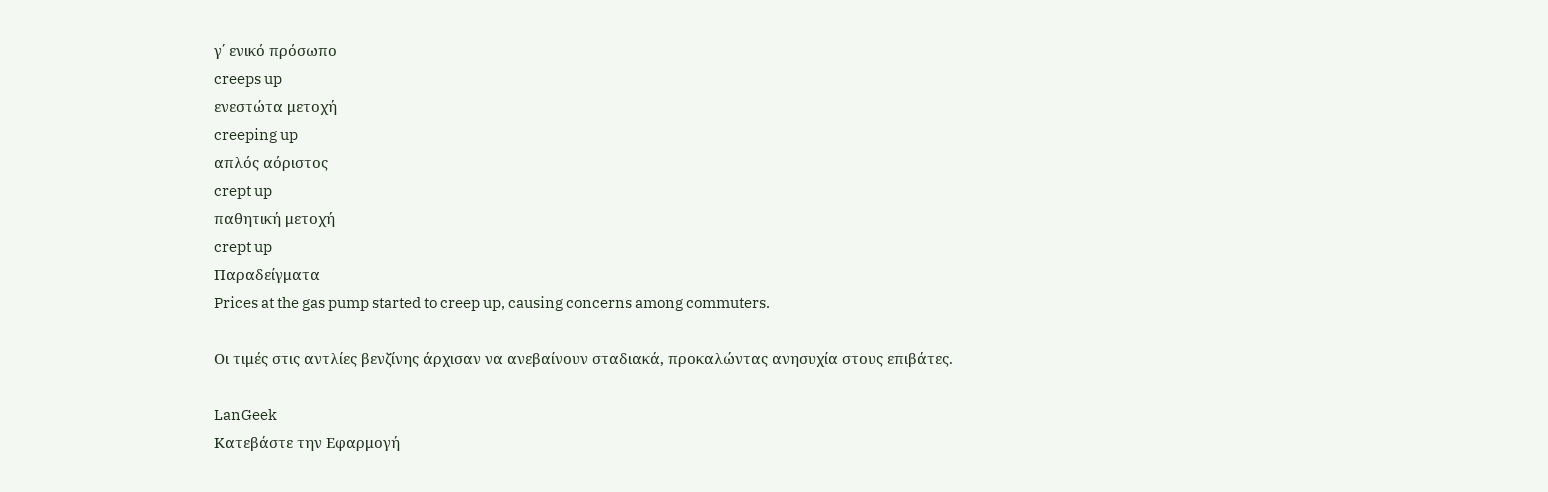γ΄ ενικό πρόσωπο
creeps up
ενεστώτα μετοχή
creeping up
απλός αόριστος
crept up
παθητική μετοχή
crept up
Παραδείγματα
Prices at the gas pump started to creep up, causing concerns among commuters.

Οι τιμές στις αντλίες βενζίνης άρχισαν να ανεβαίνουν σταδιακά, προκαλώντας ανησυχία στους επιβάτες.

LanGeek
Κατεβάστε την Εφαρμογή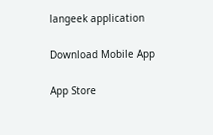langeek application

Download Mobile App

App Store